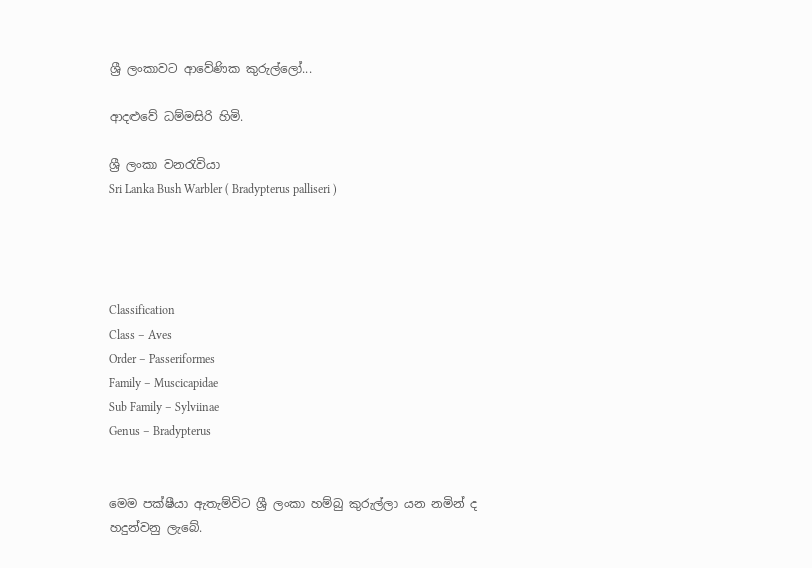ශ්‍රී ලංකාවට ආවේණික කුරුල්ලෝ...

ආදළුවේ ධම්මසිරි හිමි.

ශ්‍රී ලංකා වනරැවියා
Sri Lanka Bush Warbler ( Bradypterus palliseri )




Classification
Class – Aves
Order – Passeriformes
Family – Muscicapidae
Sub Family – Sylviinae
Genus – Bradypterus


මෙම පක්ෂීයා ඇතැම්විට ශ්‍රී ලංකා හම්බු කුරුල්ලා යන නමින් ද හදුන්වනු ලැබේ.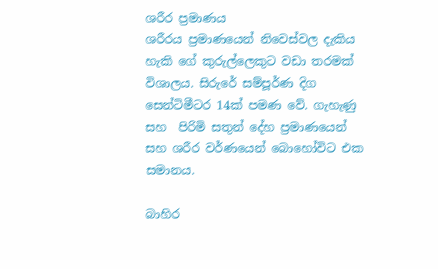ශරීර ප්‍රමාණය
ශරීරය ප්‍රමාණයෙන් නිවෙස්වල දැකිය හැකි ගේ කුරුල්ලෙකුට වඩා තරමක් විශාලය. සිරුරේ සම්පූර්ණ දිග සෙන්ටිමීටර 14ක් පමණ වේ. ගැහැණු සහ  පිරිමි සතුන් දේහ ප්‍රමාණයෙන් සහ ශරීර වර්ණයෙන් බොහෝවිට එක සමානය.

බාහිර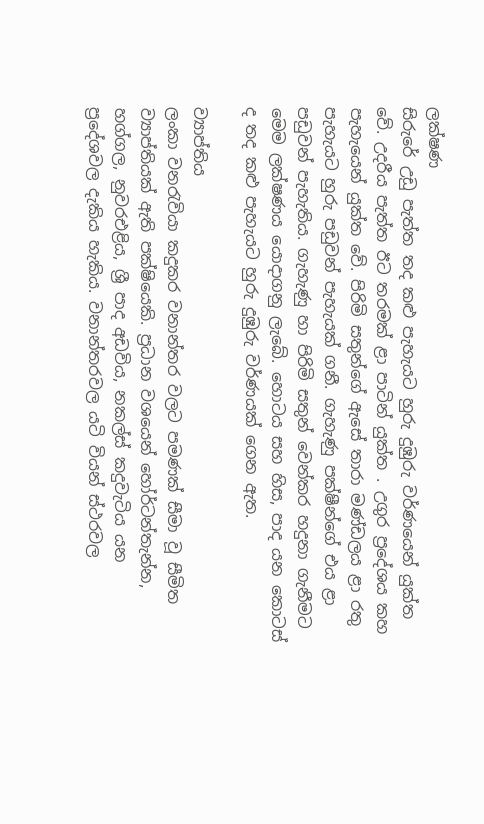ලක්ෂණ
සිරුරේ උඩු පැත්ත තද කළු පැහැයට හුරු දුඹුරු වර්ණයෙන් යුක්ත වේ. උදරීය පැත්ත ඊට තරමක් ළා පාටින් යුක්ත . උගුර ප්‍රදේශය කහ පැහැයෙන් යුක්ත වේ. පිරිමි සතුන්ගේ ඇසේ තාරා මණ්ඩලය ළා රතු පැහැයට හුරු පඩුවන් පැහැයක් ගනී. ගැහැණු පක්ෂීන්ගේ එය ළා පඩුවන් පැහැතිය. ගැහැණු හා පිරිමි සතුන් වෙන්කර හදුනා ගැනීමට මෙම ලක්ෂණය යොදාගනු ලැබේ. හොටය සහ හිස, පාද යන කොටස් ද තද කළු පැහැයට හුරු දුඹුරු වර්ණයක් ගෙන ඇත.

ව්‍යාප්තිය
ලංකා වනරැවියා කදුකර වනාන්තර වලට පමණක් සීමා වූ සීමිත ව්‍යාප්තියක් ඇති පක්ෂියෙකි. ප්‍රධාන වශයෙන් හෝර්ටන්තැන්න, හග්ගල, නුවරඑළිය, ශ්‍රී පාද අඩවිය, නකල්ස් කදුවැටිය යන ප්‍රදේශවල දැකිය හැකිය. වනාන්තරවල යටි වියන් ස්ථරවල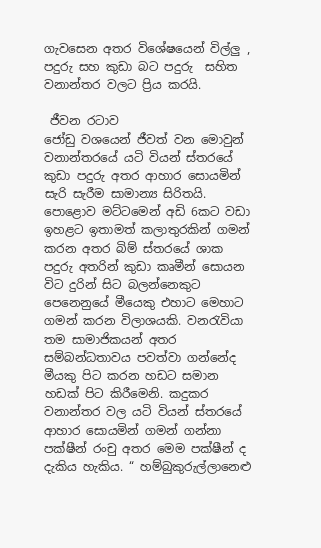ගැවසෙන අතර විශේෂයෙන් විල්ලු , පදුරු සහ කුඩා බට පදුරු  සහිත වනාන්තර වලට ප්‍රිය කරයි.

 ජීවන රටාව
ජෝඩු වශයෙන් ජීවත් වන මොවුන් වනාන්තරයේ යටි වියන් ස්තරයේ කුඩා පදුරු අතර ආහාර සොයමින්  සැරි සැරීම සාමාන්‍ය සිරිතයි. පොළොව මට්ටමෙන් අඩි 6කට වඩා ඉහළට ඉතාමත් කලාතුරකින් ගමන් කරන අතර බිම් ස්තරයේ ශාක පදුරු අතරින් කුඩා කෘමීන් සොයන විට දුරින් සිට බලන්නෙකුට පෙනෙනුයේ මීයෙකු එහාට මෙහාට ගමන් කරන විලාශයකි. වනරැවියා තම සාමාජිකයන් අතර සම්බන්ධතාවය පවත්වා ගන්නේද මීයකු පිට කරන හඩට සමාන හඩක් පිට කිරීමෙනි. කදුකර වනාන්තර වල යටි වියන් ස්තරයේ ආහාර සොයමින් ගමන් ගන්නා පක්ෂීන් රංචු අතර මෙම පක්ෂීන් ද දැකිය හැකිය. “ හම්බුකුරුල්ලානෙළු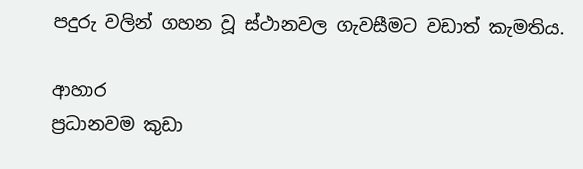පදුරු වලින් ගහන වූ ස්ථානවල ගැවසීමට වඩාත් කැමතිය.

ආහාර
ප්‍රධානවම කුඩා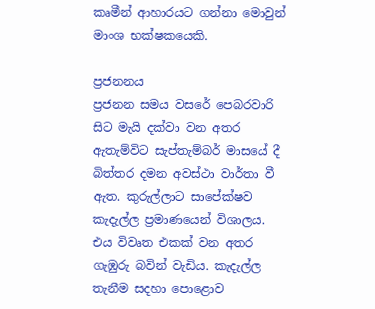කෘමීන් ආහාරයට ගන්නා මොවුන් මාංශ භක්ෂකයෙකි.

ප්‍රජනනය
ප්‍රජනන සමය වසරේ පෙබරවාරි සිට මැයි දක්වා වන අතර ඇතැම්විට සැප්තැම්බර් මාසයේ දී බිත්තර දමන අවස්ථා වාර්තා වී ඇත. කුරුල්ලාට සාපේක්ෂව කැදැල්ල ප්‍රමාණයෙන් විශාලය. එය විවෘත එකක් වන අතර ගැඹුරු බවින් වැඩිය. කැදැල්ල තැනීම සදහා පොළොව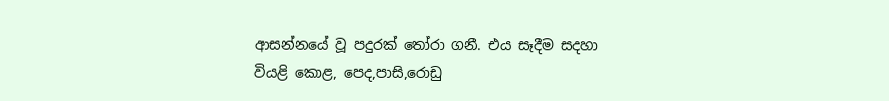ආසන්නයේ වූ පදුරක් තෝරා ගනී. එය සෑදීම සදහා වියළි කොළ, පෙද,පාසි,රොඩු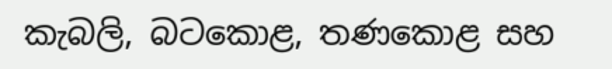කැබලි, බටකොළ, තණකොළ සහ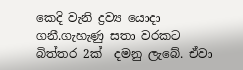කෙදි වැනි ද්‍රව්‍ය යොදා ගනී.ගැහැණු සතා වරකට බිත්තර 2ක්  දමනු ලැබේ. ඒවා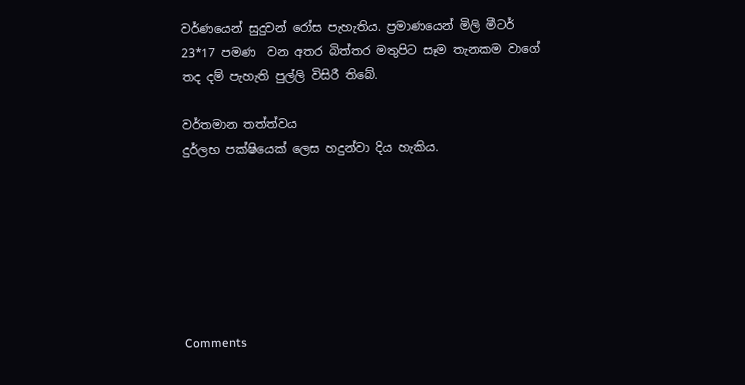වර්ණයෙන් සුදුවන් රෝස පැහැතිය. ප්‍රමාණයෙන් මිලි මීටර් 23*17 පමණ  වන අතර බිත්තර මතුපිට සෑම තැනකම වාගේ තද දම් පැහැති පුල්ලි විසිරී තිබේ.

වර්තමාන තත්ත්වය
දුර්ලභ පක්ෂියෙක් ලෙස හදුන්වා දිය හැකිය.







Comments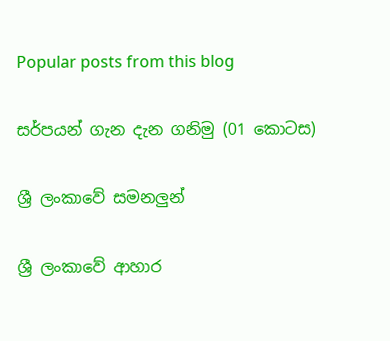Popular posts from this blog

සර්පයන් ගැන දැන ගනිමු (01 කොටස)

ශ්‍රී ලංකාවේ සමනලුන්

ශ්‍රී ලංකාවේ ආහාර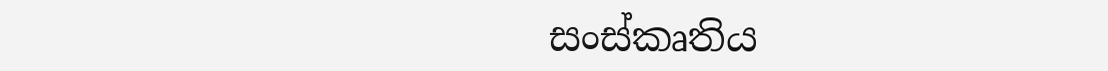සංස්කෘතිය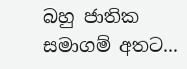බහු ජාතික සමාගම් අතට...